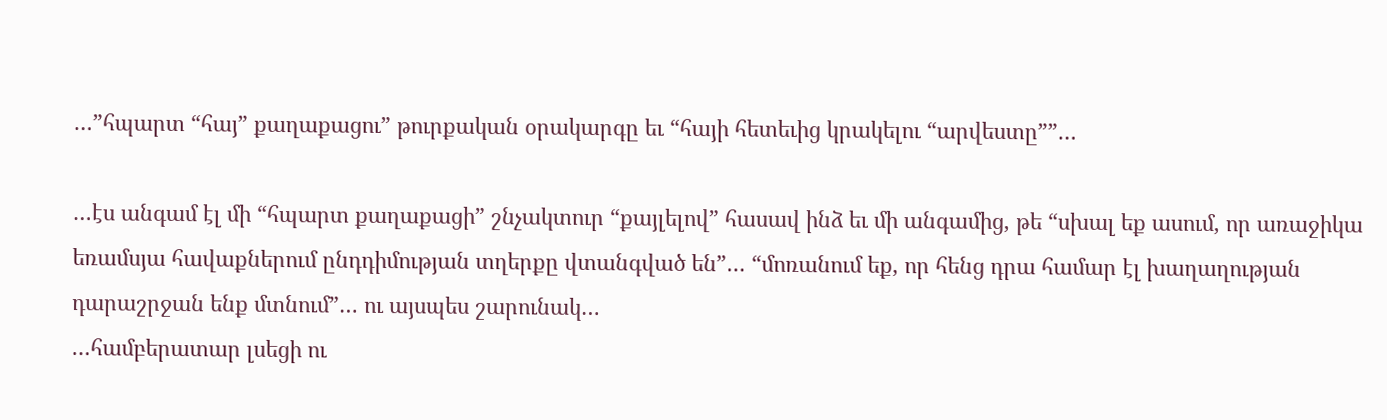…”հպարտ “հայ” քաղաքացու” թուրքական օրակարգը եւ “հայի հետեւից կրակելու “արվեստը””…

…էս անգամ էլ մի “հպարտ քաղաքացի” շնչակտուր “քայլելով” հասավ ինձ եւ մի անգամից, թե “սխալ եք ասում, որ առաջիկա եռամսյա հավաքներում ընդդիմության տղերքը վտանգված են”… “մոռանում եք, որ հենց դրա համար էլ խաղաղության դարաշրջան ենք մտնում”… ու այսպես շարունակ…
…համբերատար լսեցի ու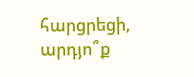հարցրեցի, արդյո՞ք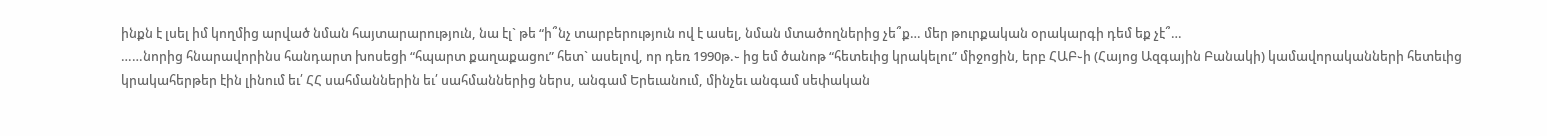ինքն է լսել իմ կողմից արված նման հայտարարություն, նա էլ` թե “ի՞նչ տարբերություն ով է ասել, նման մտածողներից չե՞ք… մեր թուրքական օրակարգի դեմ եք չէ՞…
……նորից հնարավորինս հանդարտ խոսեցի “հպարտ քաղաքացու” հետ` ասելով, որ դեռ 1990թ.֊ ից եմ ծանոթ “հետեւից կրակելու” միջոցին, երբ ՀԱԲ֊ի (Հայոց Ազգային Բանակի) կամավորականների հետեւից կրակահերթեր էին լինում եւ՛ ՀՀ սահմաններին եւ՛ սահմաններից ներս, անգամ Երեւանում, մինչեւ անգամ սեփական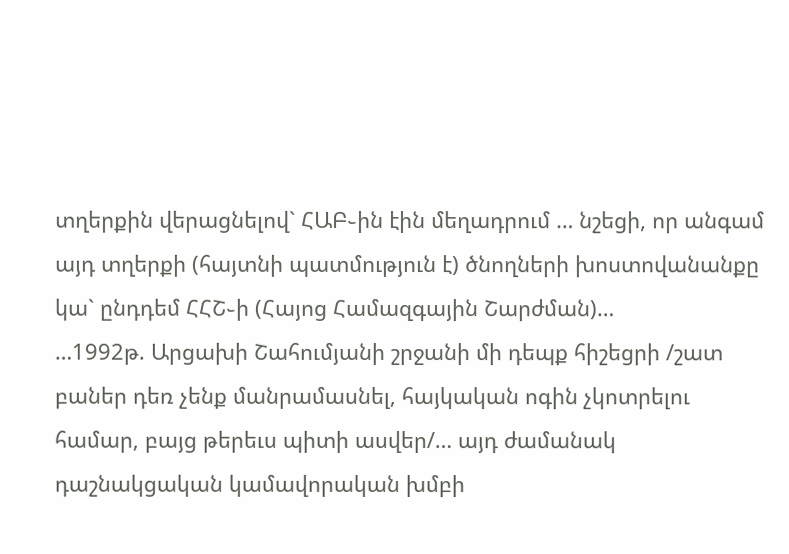տղերքին վերացնելով` ՀԱԲ֊ին էին մեղադրում … նշեցի, որ անգամ այդ տղերքի (հայտնի պատմություն է) ծնողների խոստովանանքը կա` ընդդեմ ՀՀՇ֊ի (Հայոց Համազգային Շարժման)…
…1992թ. Արցախի Շահումյանի շրջանի մի դեպք հիշեցրի /շատ բաներ դեռ չենք մանրամասնել, հայկական ոգին չկոտրելու համար, բայց թերեւս պիտի ասվեր/… այդ ժամանակ դաշնակցական կամավորական խմբի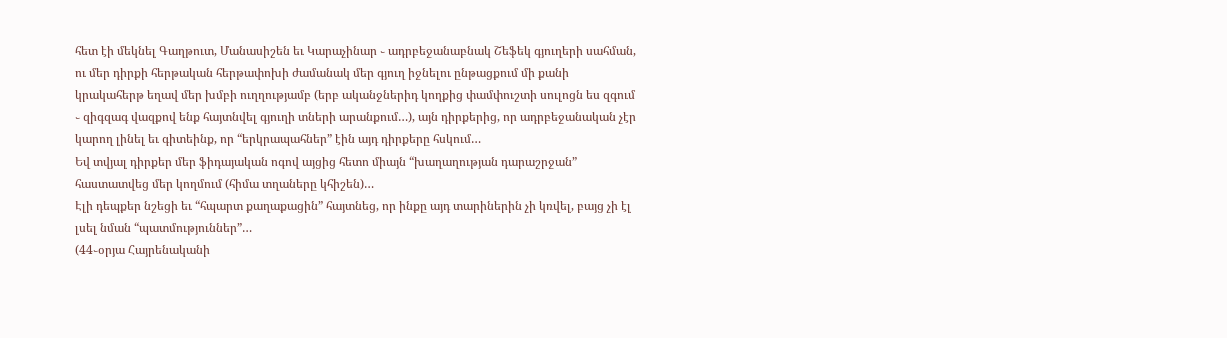հետ էի մեկնել Գաղթուտ, Մանասիշեն եւ Կարաչինար ֊ ադրբեջանաբնակ Շեֆեկ գյուղերի սահման, ու մեր դիրքի հերթական հերթափոխի ժամանակ մեր գյուղ իջնելու ընթացքում մի քանի կրակահերթ եղավ մեր խմբի ուղղությամբ (երբ ականջներիդ կողքից փամփուշտի սուլոցն ես զգում ֊ զիգզագ վազքով ենք հայտնվել գյուղի տների արանքում…), այն դիրքերից, որ ադրբեջանական չէր կարող լինել եւ գիտեինք, որ “երկրապահներ” էին այդ դիրքերը հսկում…
Եվ տվյալ դիրքեր մեր ֆիդայական ոգով այցից հետո միայն “խաղաղության դարաշրջան” հաստատվեց մեր կողմում (հիմա տղաները կհիշեն)…
Էլի դեպքեր նշեցի եւ “հպարտ քաղաքացին” հայտնեց, որ ինքը այդ տարիներին չի կռվել, բայց չի էլ լսել նման “պատմություններ”…
(44֊օրյա Հայրենականի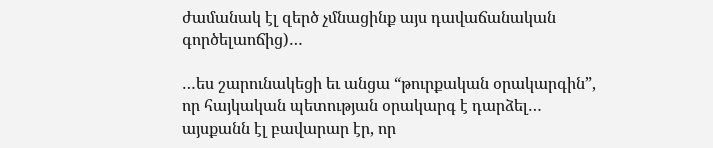ժամանակ էլ զերծ չմնացինք այս դավաճանական գործելաոճից)…

…ես շարունակեցի եւ անցա “թուրքական օրակարգին”, որ հայկական պետության օրակարգ է դարձել… այսքանն էլ բավարար էր, որ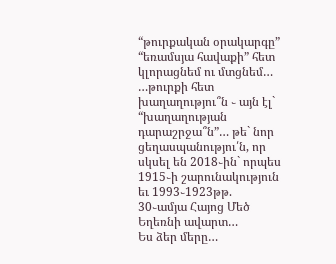“թուրքական օրակարգը” “եռամսյա հավաքի” հետ կլորացնեմ ու մտցնեմ…
…թուրքի հետ խաղաղությու՞ն ֊ այն էլ` “խաղաղության դարաշրջա՞ն”… թե` նոր ցեղասպանությու՛ն, որ սկսել են 2018֊ին` որպես 1915֊ի շարունակություն եւ 1993֊1923թթ. 30֊ամյա Հայոց Մեծ Եղեռնի ավարտ…
Ես ձեր մերը…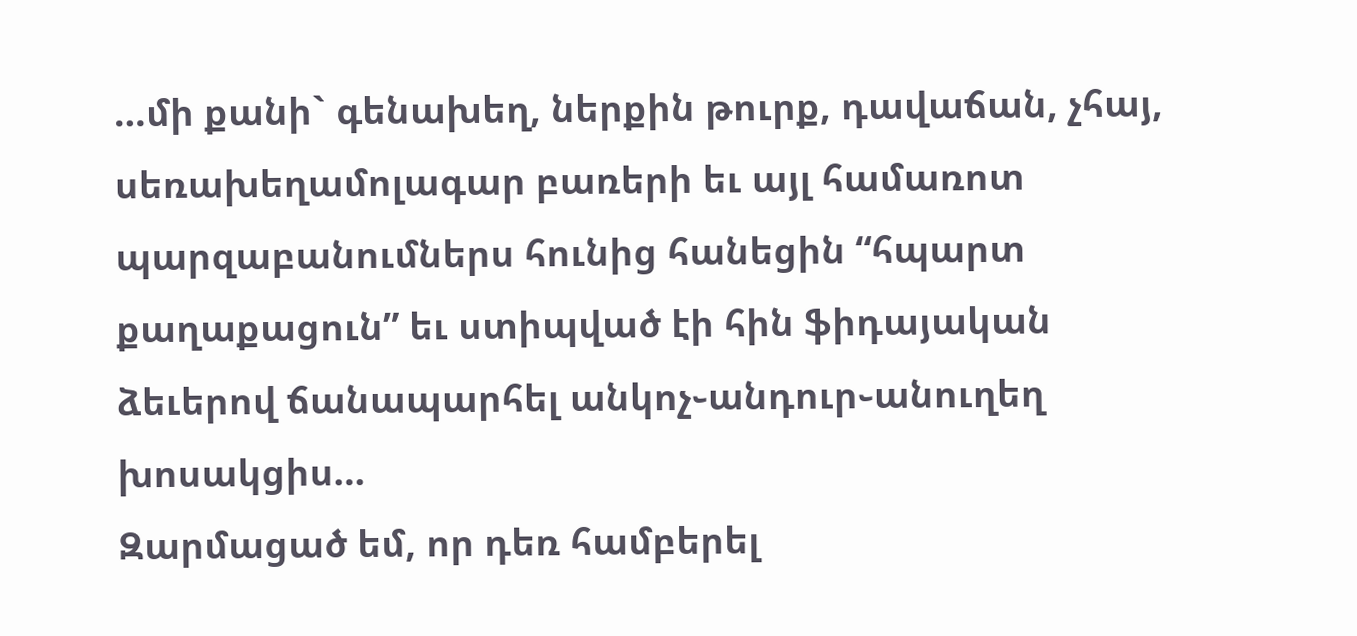…մի քանի` գենախեղ, ներքին թուրք, դավաճան, չհայ, սեռախեղամոլագար բառերի եւ այլ համառոտ պարզաբանումներս հունից հանեցին “հպարտ քաղաքացուն” եւ ստիպված էի հին ֆիդայական ձեւերով ճանապարհել անկոչ֊անդուր֊անուղեղ խոսակցիս…
Զարմացած եմ, որ դեռ համբերել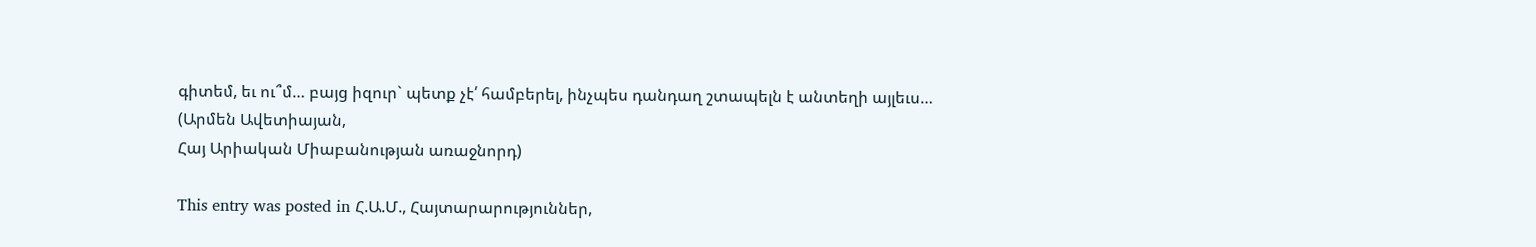գիտեմ, եւ ու՞մ… բայց իզուր` պետք չէ՛ համբերել, ինչպես դանդաղ շտապելն է անտեղի այլեւս…
(Արմեն Ավետիայան,
Հայ Արիական Միաբանության առաջնորդ)

This entry was posted in Հ.Ա.Մ., Հայտարարություններ,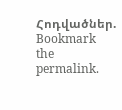Հոդվածներ. Bookmark the permalink.